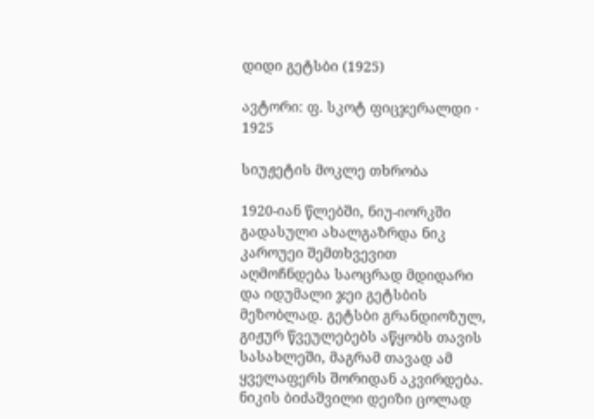დიდი გეტსბი (1925)

ავტორი: ფ. სკოტ ფიცჯერალდი · 1925

სიუჟეტის მოკლე თხრობა

1920-იან წლებში, ნიუ-იორკში გადასული ახალგაზრდა ნიკ კაროუეი შემთხვევით აღმოჩნდება საოცრად მდიდარი და იდუმალი ჯეი გეტსბის მეზობლად. გეტსბი გრანდიოზულ, გიჟურ წვეულებებს აწყობს თავის სასახლეში, მაგრამ თავად ამ ყველაფერს შორიდან აკვირდება. ნიკის ბიძაშვილი დეიზი ცოლად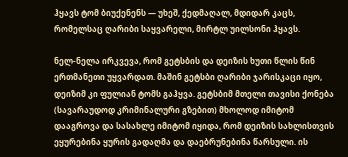ჰყავს ტომ ბიუქენენს — უხეშ, ქედმაღალ, მდიდარ კაცს, რომელსაც ღარიბი საყვარელი, მირტლ უილსონი ჰყავს.

ნელ-ნელა ირკვევა, რომ გეტსბის და დეიზის ხუთი წლის წინ ერთმანეთი უყვარდათ. მაშინ გეტსბი ღარიბი ჯარისკაცი იყო, დეიზიმ კი ფულიან ტომს გაჰყვა. გეტსბიმ მთელი თავისი ქონება (სავარაუდოდ კრიმინალური გზებით) მხოლოდ იმიტომ დააგროვა და სასახლე იმიტომ იყიდა, რომ დეიზის სახლისთვის ეყურებინა ყურის გადაღმა და დაებრუნებინა წარსული. ის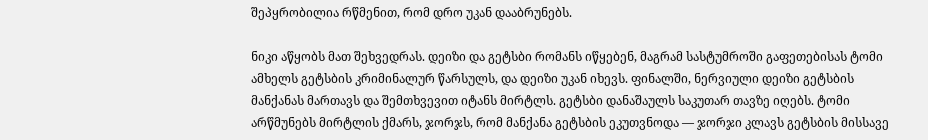შეპყრობილია რწმენით, რომ დრო უკან დააბრუნებს.

ნიკი აწყობს მათ შეხვედრას. დეიზი და გეტსბი რომანს იწყებენ, მაგრამ სასტუმროში გაფეთებისას ტომი ამხელს გეტსბის კრიმინალურ წარსულს, და დეიზი უკან იხევს. ფინალში, ნერვიული დეიზი გეტსბის მანქანას მართავს და შემთხვევით იტანს მირტლს. გეტსბი დანაშაულს საკუთარ თავზე იღებს. ტომი არწმუნებს მირტლის ქმარს, ჯორჯს, რომ მანქანა გეტსბის ეკუთვნოდა — ჯორჯი კლავს გეტსბის მისსავე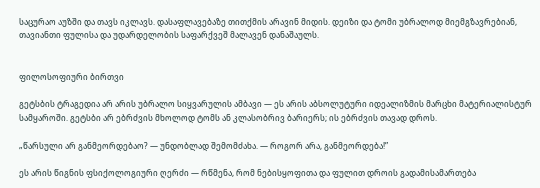საცურაო აუზში და თავს იკლავს. დასაფლავებაზე თითქმის არავინ მიდის. დეიზი და ტომი უბრალოდ მიემგზავრებიან, თავიანთი ფულისა და უდარდელობის საფარქვეშ მალავენ დანაშაულს.


ფილოსოფიური ბირთვი

გეტსბის ტრაგედია არ არის უბრალო სიყვარულის ამბავი — ეს არის აბსოლუტური იდეალიზმის მარცხი მატერიალისტურ სამყაროში. გეტსბი არ ებრძვის მხოლოდ ტომს ან კლასობრივ ბარიერს; ის ებრძვის თავად დროს.

„წარსული არ განმეორდებაო? — უნდობლად შემომძახა. — როგორ არა, განმეორდება!”

ეს არის წიგნის ფსიქოლოგიური ღერძი — რწმენა, რომ ნებისყოფითა და ფულით დროის გადამისამართება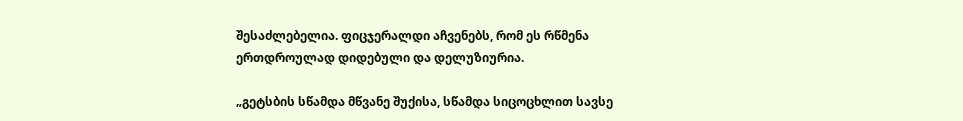შესაძლებელია. ფიცჯერალდი აჩვენებს, რომ ეს რწმენა ერთდროულად დიდებული და დელუზიურია.

„გეტსბის სწამდა მწვანე შუქისა, სწამდა სიცოცხლით სავსე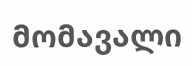მომავალი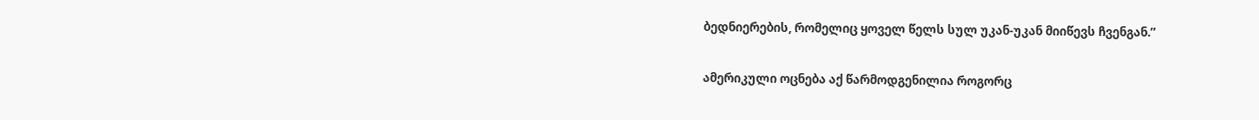ბედნიერების, რომელიც ყოველ წელს სულ უკან-უკან მიიწევს ჩვენგან.”

ამერიკული ოცნება აქ წარმოდგენილია როგორც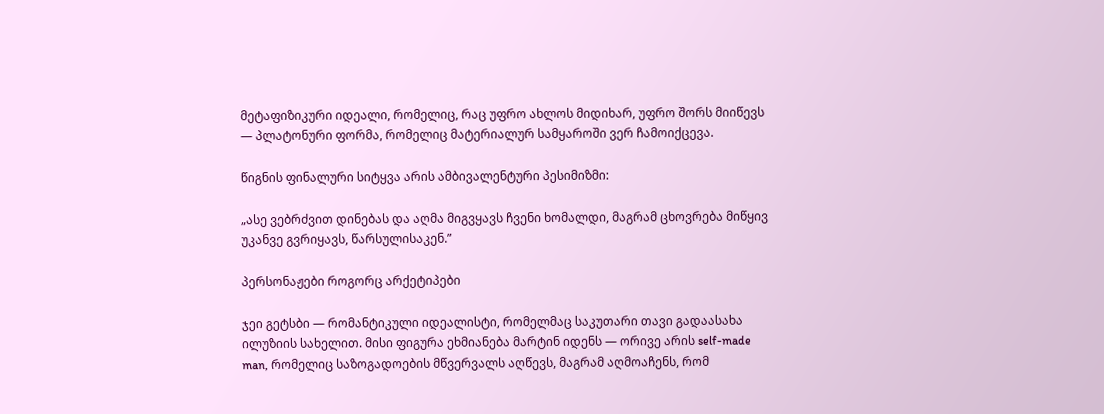მეტაფიზიკური იდეალი, რომელიც, რაც უფრო ახლოს მიდიხარ, უფრო შორს მიიწევს — პლატონური ფორმა, რომელიც მატერიალურ სამყაროში ვერ ჩამოიქცევა.

წიგნის ფინალური სიტყვა არის ამბივალენტური პესიმიზმი:

„ასე ვებრძვით დინებას და აღმა მიგვყავს ჩვენი ხომალდი, მაგრამ ცხოვრება მიწყივ უკანვე გვრიყავს, წარსულისაკენ.”

პერსონაჟები როგორც არქეტიპები

ჯეი გეტსბი — რომანტიკული იდეალისტი, რომელმაც საკუთარი თავი გადაასახა ილუზიის სახელით. მისი ფიგურა ეხმიანება მარტინ იდენს — ორივე არის self-made man, რომელიც საზოგადოების მწვერვალს აღწევს, მაგრამ აღმოაჩენს, რომ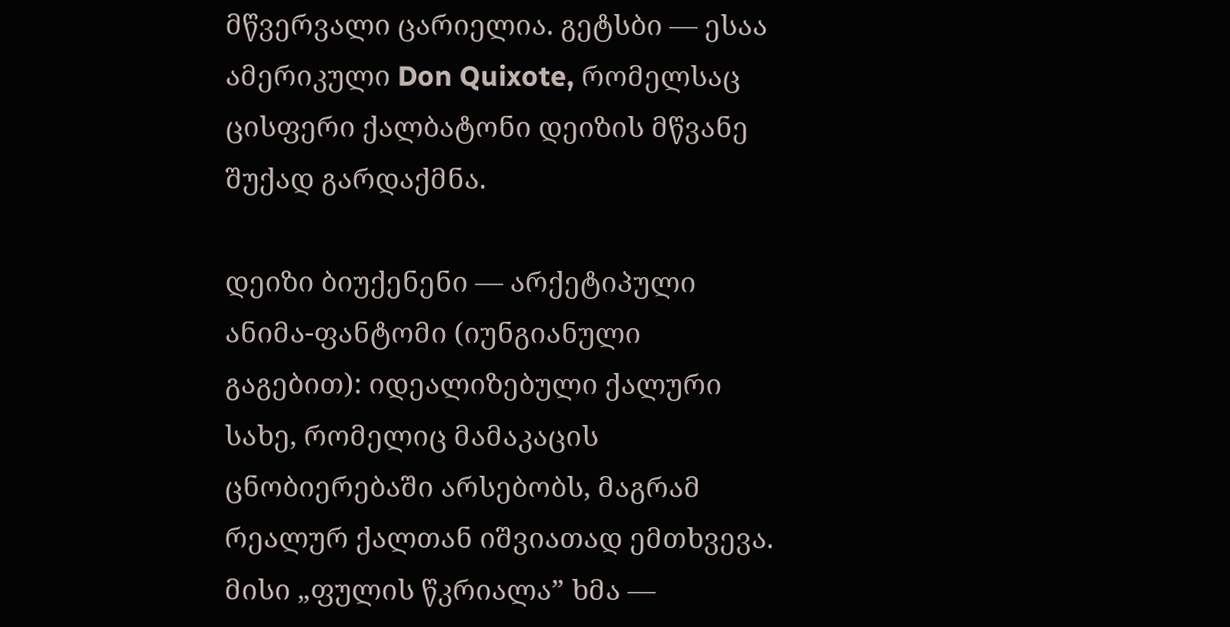მწვერვალი ცარიელია. გეტსბი — ესაა ამერიკული Don Quixote, რომელსაც ცისფერი ქალბატონი დეიზის მწვანე შუქად გარდაქმნა.

დეიზი ბიუქენენი — არქეტიპული ანიმა-ფანტომი (იუნგიანული გაგებით): იდეალიზებული ქალური სახე, რომელიც მამაკაცის ცნობიერებაში არსებობს, მაგრამ რეალურ ქალთან იშვიათად ემთხვევა. მისი „ფულის წკრიალა” ხმა —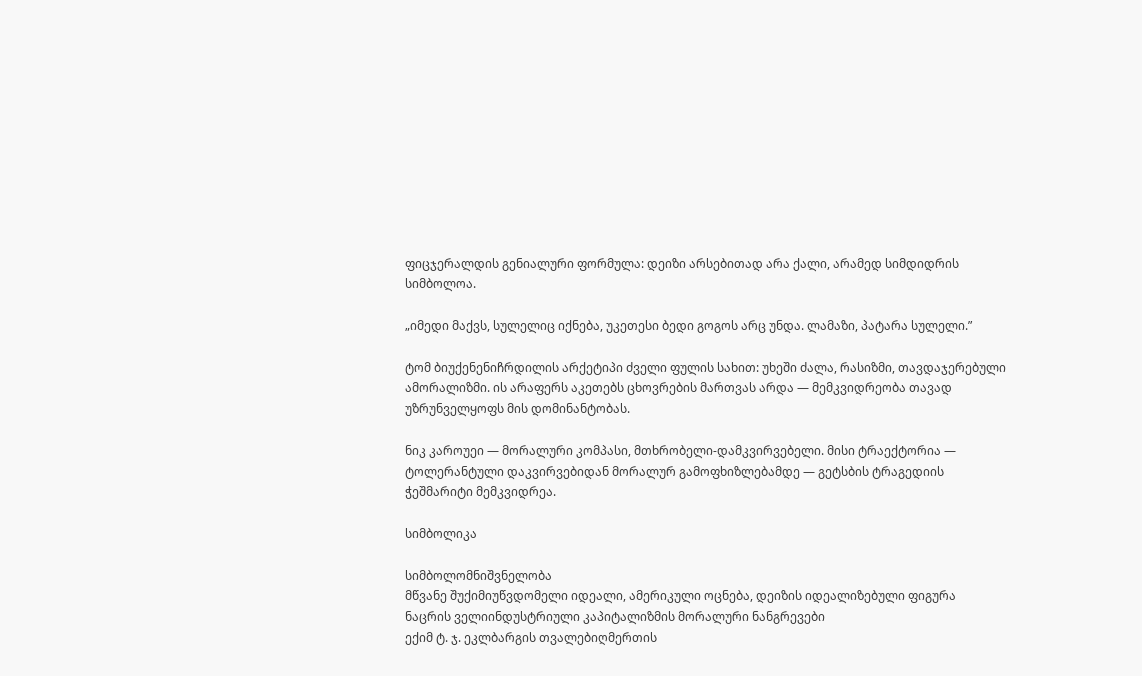ფიცჯერალდის გენიალური ფორმულა: დეიზი არსებითად არა ქალი, არამედ სიმდიდრის სიმბოლოა.

„იმედი მაქვს, სულელიც იქნება, უკეთესი ბედი გოგოს არც უნდა. ლამაზი, პატარა სულელი.”

ტომ ბიუქენენიჩრდილის არქეტიპი ძველი ფულის სახით: უხეში ძალა, რასიზმი, თავდაჯერებული ამორალიზმი. ის არაფერს აკეთებს ცხოვრების მართვას არდა — მემკვიდრეობა თავად უზრუნველყოფს მის დომინანტობას.

ნიკ კაროუეი — მორალური კომპასი, მთხრობელი-დამკვირვებელი. მისი ტრაექტორია — ტოლერანტული დაკვირვებიდან მორალურ გამოფხიზლებამდე — გეტსბის ტრაგედიის ჭეშმარიტი მემკვიდრეა.

სიმბოლიკა

სიმბოლომნიშვნელობა
მწვანე შუქიმიუწვდომელი იდეალი, ამერიკული ოცნება, დეიზის იდეალიზებული ფიგურა
ნაცრის ველიინდუსტრიული კაპიტალიზმის მორალური ნანგრევები
ექიმ ტ. ჯ. ეკლბარგის თვალებიღმერთის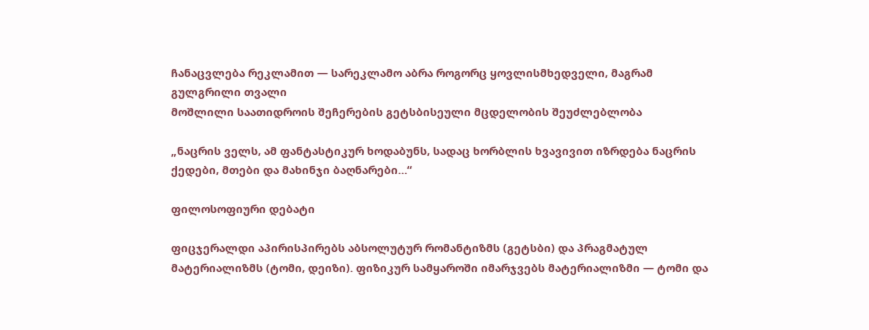ჩანაცვლება რეკლამით — სარეკლამო აბრა როგორც ყოვლისმხედველი, მაგრამ გულგრილი თვალი
მოშლილი საათიდროის შეჩერების გეტსბისეული მცდელობის შეუძლებლობა

„ნაცრის ველს, ამ ფანტასტიკურ ხოდაბუნს, სადაც ხორბლის ხვავივით იზრდება ნაცრის ქედები, მთები და მახინჯი ბაღნარები…“

ფილოსოფიური დებატი

ფიცჯერალდი აპირისპირებს აბსოლუტურ რომანტიზმს (გეტსბი) და პრაგმატულ მატერიალიზმს (ტომი, დეიზი). ფიზიკურ სამყაროში იმარჯვებს მატერიალიზმი — ტომი და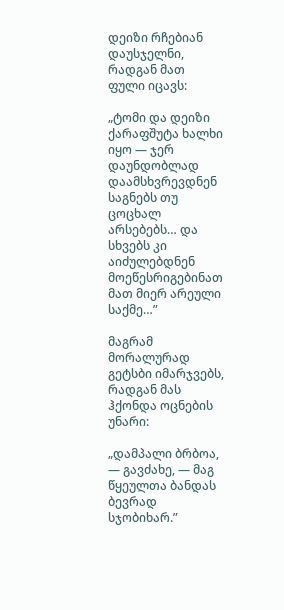დეიზი რჩებიან დაუსჯელნი, რადგან მათ ფული იცავს:

„ტომი და დეიზი ქარაფშუტა ხალხი იყო — ჯერ დაუნდობლად დაამსხვრევდნენ საგნებს თუ ცოცხალ არსებებს… და სხვებს კი აიძულებდნენ მოეწესრიგებინათ მათ მიერ არეული საქმე…”

მაგრამ მორალურად გეტსბი იმარჯვებს, რადგან მას ჰქონდა ოცნების უნარი:

„დამპალი ბრბოა, — გავძახე, — მაგ წყეულთა ბანდას ბევრად სჯობიხარ.”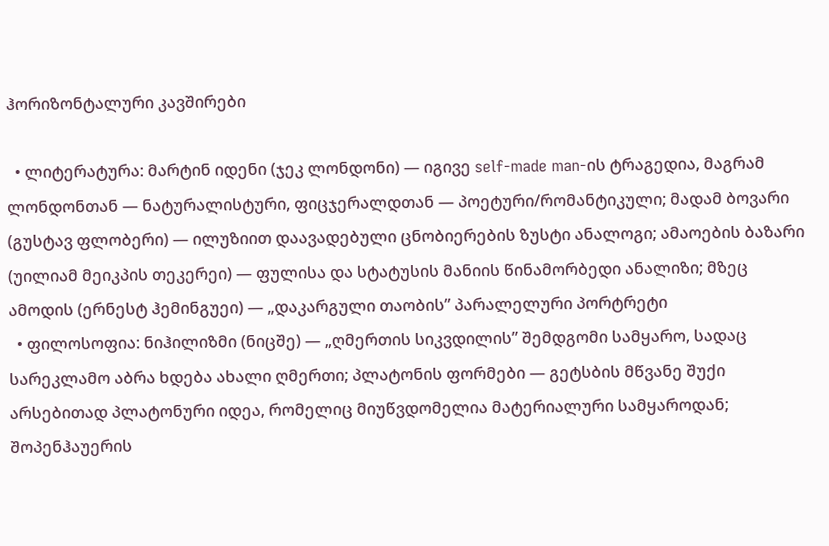ჰორიზონტალური კავშირები

  • ლიტერატურა: მარტინ იდენი (ჯეკ ლონდონი) — იგივე self-made man-ის ტრაგედია, მაგრამ ლონდონთან — ნატურალისტური, ფიცჯერალდთან — პოეტური/რომანტიკული; მადამ ბოვარი (გუსტავ ფლობერი) — ილუზიით დაავადებული ცნობიერების ზუსტი ანალოგი; ამაოების ბაზარი (უილიამ მეიკპის თეკერეი) — ფულისა და სტატუსის მანიის წინამორბედი ანალიზი; მზეც ამოდის (ერნესტ ჰემინგუეი) — „დაკარგული თაობის” პარალელური პორტრეტი
  • ფილოსოფია: ნიჰილიზმი (ნიცშე) — „ღმერთის სიკვდილის” შემდგომი სამყარო, სადაც სარეკლამო აბრა ხდება ახალი ღმერთი; პლატონის ფორმები — გეტსბის მწვანე შუქი არსებითად პლატონური იდეა, რომელიც მიუწვდომელია მატერიალური სამყაროდან; შოპენჰაუერის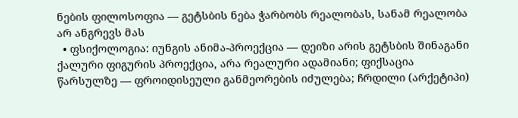ნების ფილოსოფია — გეტსბის ნება ჭარბობს რეალობას, სანამ რეალობა არ ანგრევს მას
  • ფსიქოლოგია: იუნგის ანიმა-პროექცია — დეიზი არის გეტსბის შინაგანი ქალური ფიგურის პროექცია, არა რეალური ადამიანი; ფიქსაცია წარსულზე — ფროიდისეული განმეორების იძულება; ჩრდილი (არქეტიპი)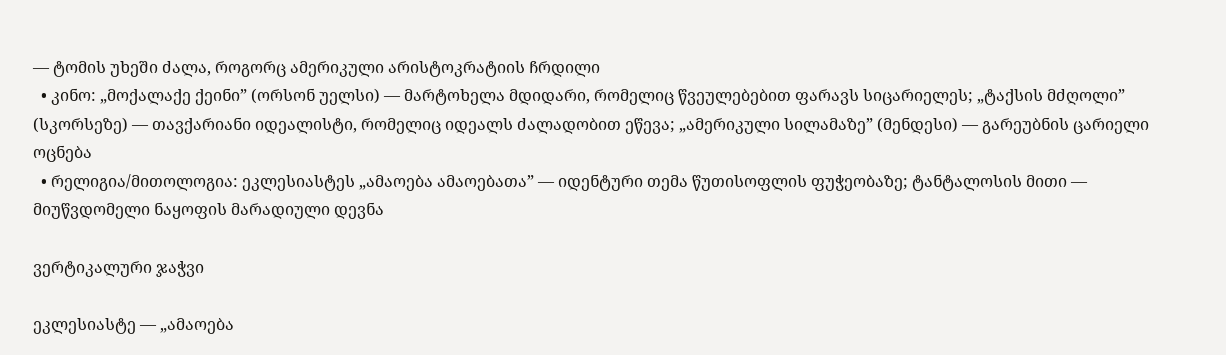— ტომის უხეში ძალა, როგორც ამერიკული არისტოკრატიის ჩრდილი
  • კინო: „მოქალაქე ქეინი” (ორსონ უელსი) — მარტოხელა მდიდარი, რომელიც წვეულებებით ფარავს სიცარიელეს; „ტაქსის მძღოლი” (სკორსეზე) — თავქარიანი იდეალისტი, რომელიც იდეალს ძალადობით ეწევა; „ამერიკული სილამაზე” (მენდესი) — გარეუბნის ცარიელი ოცნება
  • რელიგია/მითოლოგია: ეკლესიასტეს „ამაოება ამაოებათა” — იდენტური თემა წუთისოფლის ფუჭეობაზე; ტანტალოსის მითი — მიუწვდომელი ნაყოფის მარადიული დევნა

ვერტიკალური ჯაჭვი

ეკლესიასტე — „ამაოება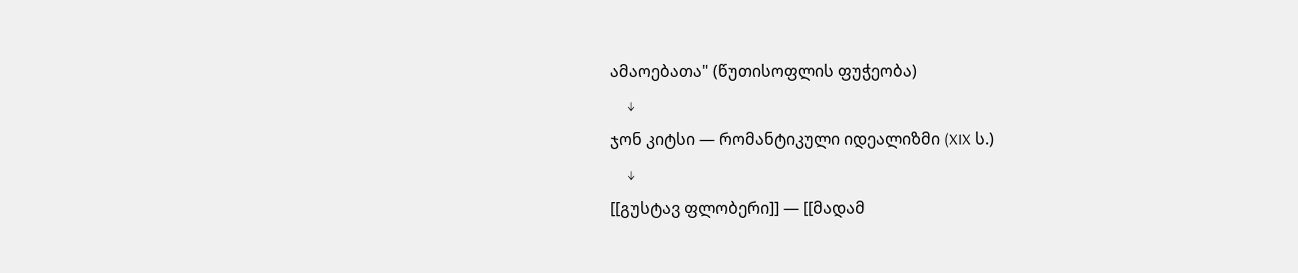ამაოებათა" (წუთისოფლის ფუჭეობა)
    ↓
ჯონ კიტსი — რომანტიკული იდეალიზმი (XIX ს.)
    ↓
[[გუსტავ ფლობერი]] — [[მადამ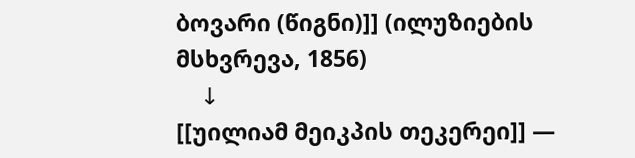ბოვარი (წიგნი)]] (ილუზიების მსხვრევა, 1856)
    ↓
[[უილიამ მეიკპის თეკერეი]] —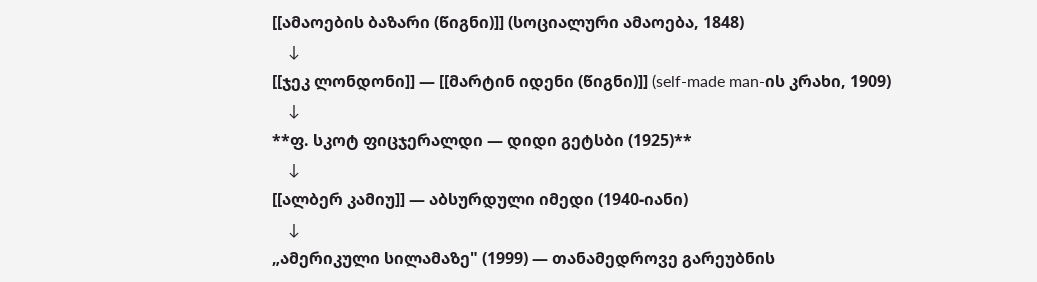[[ამაოების ბაზარი (წიგნი)]] (სოციალური ამაოება, 1848)
    ↓
[[ჯეკ ლონდონი]] — [[მარტინ იდენი (წიგნი)]] (self-made man-ის კრახი, 1909)
    ↓
**ფ. სკოტ ფიცჯერალდი — დიდი გეტსბი (1925)**
    ↓
[[ალბერ კამიუ]] — აბსურდული იმედი (1940-იანი)
    ↓
„ამერიკული სილამაზე" (1999) — თანამედროვე გარეუბნის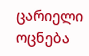ცარიელი ოცნება